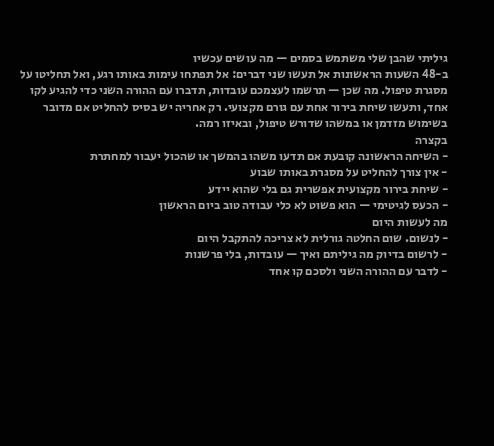גיליתי שהבן שלי משתמש בסמים — מה עושים עכשיו
ב-48 השעות הראשונות אל תעשו שני דברים: אל תפתחו עימות באותו רגע, ואל תחליטו על מסגרת טיפול. מה שכן — תרשמו לעצמכם עובדות, תדברו עם ההורה השני כדי להגיע לקו אחד, ותעשו שיחת בירור אחת עם גורם מקצועי. רק אחריה יש בסיס להחליט אם מדובר בשימוש מזדמן או במשהו שדורש טיפול, ובאיזו רמה.
בקצרה
- השיחה הראשונה קובעת אם תדעו משהו בהמשך או שהכול יעבור למחתרת
- אין צורך להחליט על מסגרת באותו שבוע
- שיחת בירור מקצועית אפשרית גם בלי שהוא יידע
- הכעס לגיטימי — הוא פשוט לא כלי עבודה טוב ביום הראשון
מה לעשות היום
- לנשום. שום החלטה גורלית לא צריכה להתקבל היום
- לרשום בדיוק מה גיליתם ואיך — עובדות, בלי פרשנות
- לדבר עם ההורה השני ולסכם קו אחד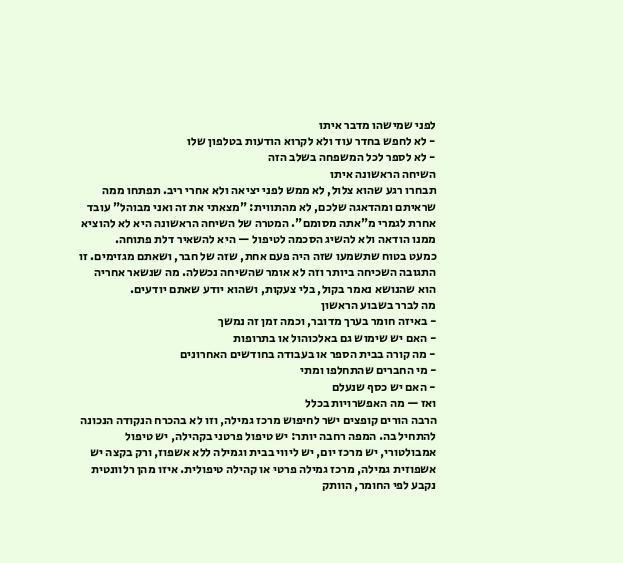לפני שמישהו מדבר איתו
- לא לחפש בחדר עוד ולא לקרוא הודעות בטלפון שלו
- לא לספר לכל המשפחה בשלב הזה
השיחה הראשונה איתו
תבחרו רגע שהוא צלול, לא ממש לפני יציאה ולא אחרי ריב. תפתחו ממה שראיתם ומהדאגה שלכם, לא מהתווית: "מצאתי את זה ואני מבוהל" עובד אחרת לגמרי מ"אתה מסומם". המטרה של השיחה הראשונה היא לא להוציא ממנו הודאה ולא להשיג הסכמה לטיפול — היא להשאיר דלת פתוחה.
כמעט בטוח שתשמעו שזה היה פעם אחת, שזה של חבר, ושאתם מגזימים. זו התגובה השכיחה ביותר וזה לא אומר שהשיחה נכשלה. מה שנשאר אחריה הוא שהנושא נאמר בקול, בלי צעקות, ושהוא יודע שאתם יודעים.
מה לברר בשבוע הראשון
- באיזה חומר בערך מדובר, וכמה זמן זה נמשך
- האם יש שימוש גם באלכוהול או בתרופות
- מה קורה בבית הספר או בעבודה בחודשים האחרונים
- מי החברים שהתחלפו ומתי
- האם יש כסף שנעלם
ואז — מה האפשרויות בכלל
הרבה הורים קופצים ישר לחיפוש מרכז גמילה, וזו לא בהכרח הנקודה הנכונה להתחיל בה. המפה רחבה יותר: יש טיפול פרטני בקהילה, יש טיפול אמבולטורי, יש מרכז יום, יש ליווי בבית וגמילה ללא אשפוז, ורק בקצה יש אשפוזית גמילה, מרכז גמילה פרטי או קהילה טיפולית. איזו מהן רלוונטית נקבע לפי החומר, הוותק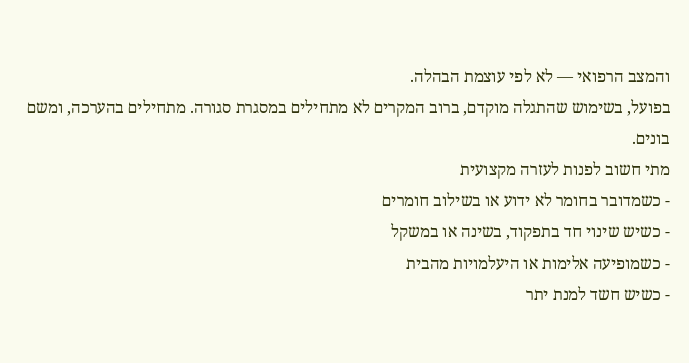והמצב הרפואי — לא לפי עוצמת הבהלה.
בפועל, בשימוש שהתגלה מוקדם, ברוב המקרים לא מתחילים במסגרת סגורה. מתחילים בהערכה, ומשם בונים.
מתי חשוב לפנות לעזרה מקצועית
- כשמדובר בחומר לא ידוע או בשילוב חומרים
- כשיש שינוי חד בתפקוד, בשינה או במשקל
- כשמופיעה אלימות או היעלמויות מהבית
- כשיש חשד למנת יתר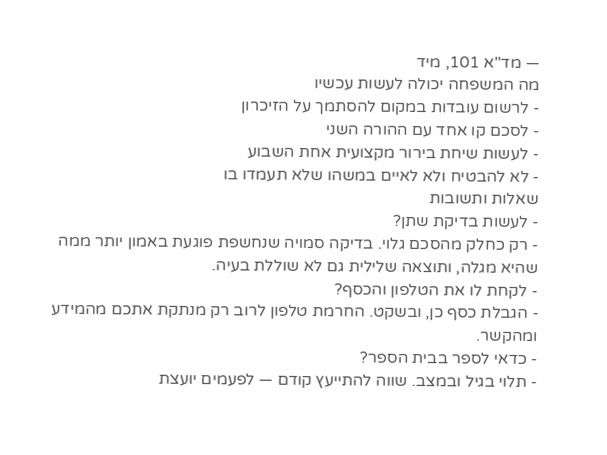— מד"א 101, מיד
מה המשפחה יכולה לעשות עכשיו
- לרשום עובדות במקום להסתמך על הזיכרון
- לסכם קו אחד עם ההורה השני
- לעשות שיחת בירור מקצועית אחת השבוע
- לא להבטיח ולא לאיים במשהו שלא תעמדו בו
שאלות ותשובות
- לעשות בדיקת שתן?
- רק כחלק מהסכם גלוי. בדיקה סמויה שנחשפת פוגעת באמון יותר ממה שהיא מגלה, ותוצאה שלילית גם לא שוללת בעיה.
- לקחת לו את הטלפון והכסף?
- הגבלת כסף כן, ובשקט. החרמת טלפון לרוב רק מנתקת אתכם מהמידע ומהקשר.
- כדאי לספר בבית הספר?
- תלוי בגיל ובמצב. שווה להתייעץ קודם — לפעמים יועצת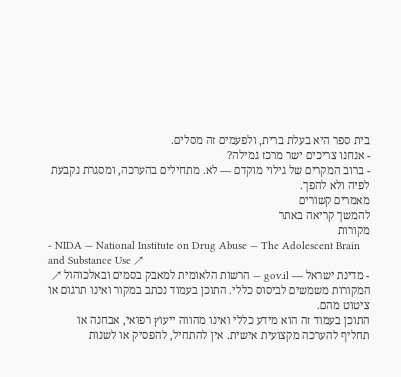בית ספר היא בעלת ברית, ולפעמים זה מסלים.
- אנחנו צריכים ישר מרכז גמילה?
- ברוב המקרים של גילוי מוקדם — לא. מתחילים בהערכה, ומסגרת נקבעת לפיה ולא להפך.
מאמרים קשורים
להמשך קריאה באתר
מקורות
- NIDA — National Institute on Drug Abuse — The Adolescent Brain and Substance Use ↗
- מדינת ישראל — gov.il — הרשות הלאומית למאבק בסמים ובאלכוהול ↗
המקורות משמשים לביסוס כללי. התוכן בעמוד נכתב במקור ואינו תרגום או ציטוט מהם.
התוכן בעמוד זה הוא מידע כללי ואינו מהווה ייעוץ רפואי, אבחנה או תחליף להערכה מקצועית אישית. אין להתחיל, להפסיק או לשנות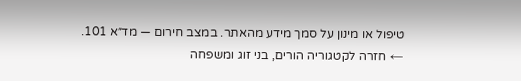טיפול או מינון על סמך מידע מהאתר. במצב חירום — מד״א 101.
← חזרה לקטגוריה הורים, בני זוג ומשפחה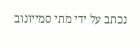נכתב על ידי מתי סמייונוב